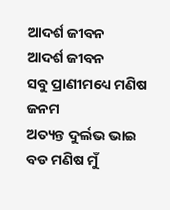ଆଦର୍ଶ ଜୀବନ
ଆଦର୍ଶ ଜୀବନ
ସବୁ ପ୍ରାଣୀମଧ୍ୟେ ମଣିଷ ଜନମ
ଅତ୍ୟନ୍ତ ଦୁର୍ଲଭ ଭାଇ
ବଡ ମଣିଷ ମୁଁ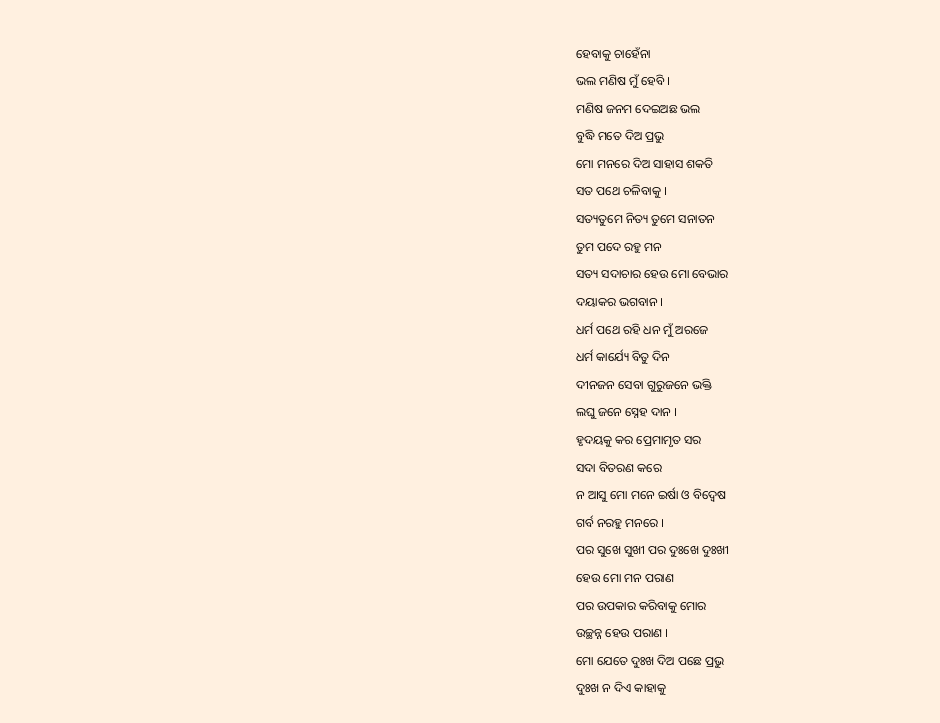ହେବାକୁ ଚାହେଁନା
ଭଲ ମଣିଷ ମୁଁ ହେବି ।
ମଣିଷ ଜନମ ଦେଇଅଛ ଭଲ
ବୁଦ୍ଧି ମତେ ଦିଅ ପ୍ରଭୁ
ମୋ ମନରେ ଦିଅ ସାହାସ ଶକତି
ସତ ପଥେ ଚଳିବାକୁ ।
ସତ୍ୟତୁମେ ନିତ୍ୟ ତୁମେ ସନାତନ
ତୁମ ପଦେ ରହୁ ମନ
ସତ୍ୟ ସଦାଚାର ହେଉ ମୋ ବେଭାର
ଦୟାକର ଭଗବାନ ।
ଧର୍ମ ପଥେ ରହି ଧନ ମୁଁ ଅରଜେ
ଧର୍ମ କାର୍ଯ୍ୟେ ବିତୁ ଦିନ
ଦୀନଜନ ସେବା ଗୁରୁଜନେ ଭକ୍ତି
ଲଘୁ ଜନେ ସ୍ନେହ ଦାନ ।
ହୃଦୟକୁ କର ପ୍ରେମାମୃତ ସର
ସଦା ବିତରଣ କରେ
ନ ଆସୁ ମୋ ମନେ ଇର୍ଷା ଓ ବିଦ୍ବେଷ
ଗର୍ବ ନରହୁ ମନରେ ।
ପର ସୁଖେ ସୁଖୀ ପର ଦୁଃଖେ ଦୁଃଖୀ
ହେଉ ମୋ ମନ ପରାଣ
ପର ଉପକାର କରିବାକୁ ମୋର
ଉଚ୍ଛନ୍ନ ହେଉ ପରାଣ ।
ମୋ ଯେତେ ଦୁଃଖ ଦିଅ ପଛେ ପ୍ରଭୁ
ଦୁଃଖ ନ ଦିଏ କାହାକୁ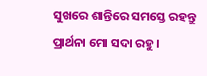ସୁଖରେ ଶାନ୍ତିରେ ସମସ୍ତେ ରହନ୍ତୁ
ପ୍ରାର୍ଥନା ମୋ ସଦା ରହୁ ।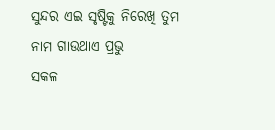ସୁନ୍ଦର ଏଇ ସୃଷ୍ଟିକୁ ନିରେଖି ତୁମ
ନାମ ଗାଉଥାଏ ପ୍ରଭୁ
ସକଳ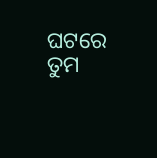ଘଟରେ ତୁମ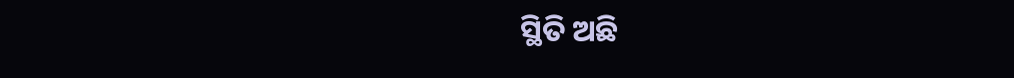ସ୍ଥିତି ଅଛି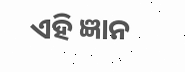ଏହି ଜ୍ଞାନ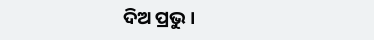ଦିଅ ପ୍ରଭୁ ।